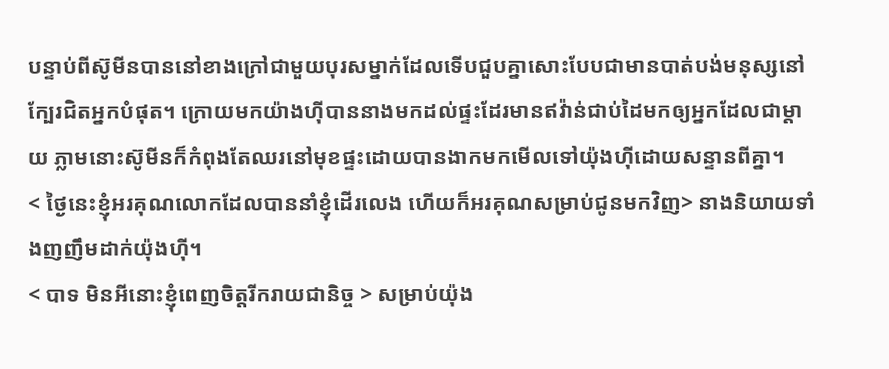បន្ទាប់ពីស៊ូមីនបាននៅខាងក្រៅជាមួយបុរសម្នាក់ដែលទើបជួបគ្នាសោះបែបជាមានបាត់បង់មនុស្សនៅក្បែរជិតអ្នកបំផុត។ ក្រោយមកយ៉ាងហ៊ីបាននាងមកដល់ផ្ទះដែរមានឥវ៉ាន់ជាប់ដៃមកឲ្យអ្នកដែលជាម្តាយ ភ្លាមនោះស៊ូមីនក៏កំពុងតែឈរនៅមុខផ្ទះដោយបានងាកមកមើលទៅយ៉ុងហ៊ីដោយសន្ទានពីគ្នា។
< ថ្ងៃនេះខ្ញុំអរគុណលោកដែលបាននាំខ្ញុំដើរលេង ហើយក៏អរគុណសម្រាប់ជូនមកវិញ> នាងនិយាយទាំងញញឹមដាក់យ៉ុងហ៊ី។
< បាទ មិនអីនោះខ្ញុំពេញចិត្តរីករាយជានិច្ច > សម្រាប់យ៉ុង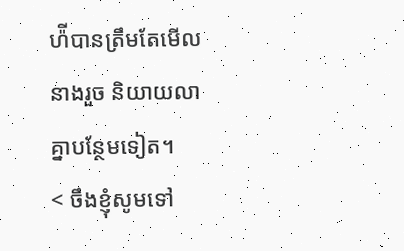ហ៉ីបានត្រឹមតែមើលនាងរួច និយាយលាគ្នាបន្ថែមទៀត។
< ចឹងខ្ញុំសូមទៅ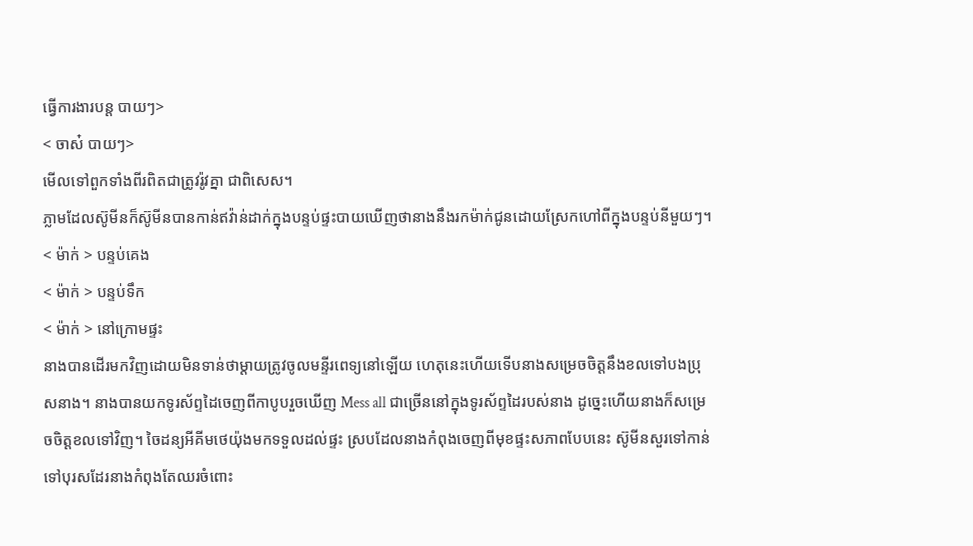ធ្វើការងារបន្ត បាយៗ>
< ចាស៎ បាយៗ>
មើលទៅពួកទាំងពីរពិតជាត្រូវរ៉ូវគ្នា ជាពិសេស។
ភ្លាមដែលស៊ូមីនក៏ស៊ូមីនបានកាន់ឥវ៉ាន់ដាក់ក្នុងបន្ទប់ផ្ទះបាយឃើញថានាងនឹងរកម៉ាក់ជូនដោយស្រែកហៅពីក្នុងបន្ទប់នីមួយៗ។
< ម៉ាក់ > បន្ទប់គេង
< ម៉ាក់ > បន្ទប់ទឹក
< ម៉ាក់ > នៅក្រោមផ្ទះ
នាងបានដើរមកវិញដោយមិនទាន់ថាម្តាយត្រូវចូលមន្ទីរពេទ្យនៅឡើយ ហេតុនេះហើយទើបនាងសម្រេចចិត្តនឹងខលទៅបងប្រុសនាង។ នាងបានយកទូរស័ព្ទដៃចេញពីកាបូបរួចឃើញ Mess all ជាច្រើននៅក្នុងទូរស័ព្ទដៃរបស់នាង ដូច្នេះហើយនាងក៏សម្រេចចិត្តខលទៅវិញ។ ចៃដន្យអីគីមថេយ៉ុងមកទទួលដល់ផ្ទះ ស្របដែលនាងកំពុងចេញពីមុខផ្ទះសភាពបែបនេះ ស៊ូមីនសួរទៅកាន់ទៅបុរសដែរនាងកំពុងតែឈរចំពោះ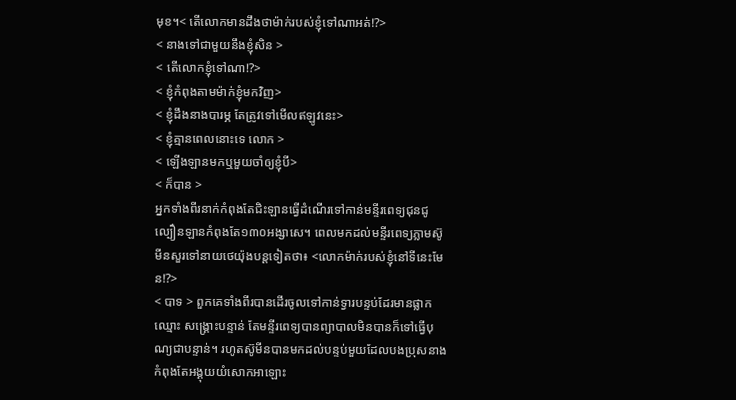មុខ។< តើលោកមានដឹងថាម៉ាក់របស់ខ្ញុំទៅណាអត់!?>
< នាងទៅជាមួយនឹងខ្ញុំសិន >
< តើលោកខ្ញុំទៅណា!?>
< ខ្ញុំកំពុងតាមម៉ាក់ខ្ញុំមកវិញ>
< ខ្ញុំដឹងនាងបារម្ភ តែត្រូវទៅមើលឥឡូវនេះ>
< ខ្ញុំគ្មានពេលនោះទេ លោក >
< ឡើងឡានមកឬមួយចាំឲ្យខ្ញុំបី>
< ក៏បាន >
អ្នកទាំងពីរនាក់កំពុងតែជិះឡានធ្វើដំណើរទៅកាន់មន្ទីរពេទ្យជុនជូ ល្បឿនឡានកំពុងតែ១៣០អង្សាសេ។ ពេលមកដល់មន្ទីរពេទ្យភ្លាមស៊ូមីនសួរទៅនាយថេយ៉ុងបន្តទៀតថា៖ <លោកម៉ាក់របស់ខ្ញុំនៅទីនេះមែន!?>
< បាទ > ពួកគេទាំងពីរបានដើរចូលទៅកាន់ទ្វារបន្ទប់ដែរមានផ្លាកឈ្មោះ សង្រ្គោះបន្ទាន់ តែមន្ទីរពេទ្យបានព្យាបាលមិនបានក៏ទៅធ្វើបុណ្យជាបន្ទាន់។ រហូតស៊ូមីនបានមកដល់បន្ទប់មួយដែលបងប្រុសនាងកំពុងតែអង្គុយយំសោកអាឡោះ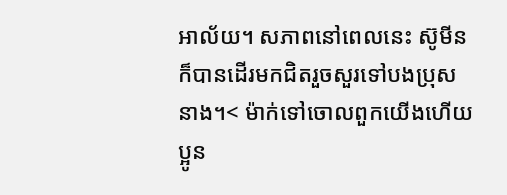អាល័យ។ សភាពនៅពេលនេះ ស៊ូមីនក៏បានដើរមកជិតរួចសួរទៅបងប្រុសនាង។< ម៉ាក់ទៅចោលពួកយើងហើយ ប្អូន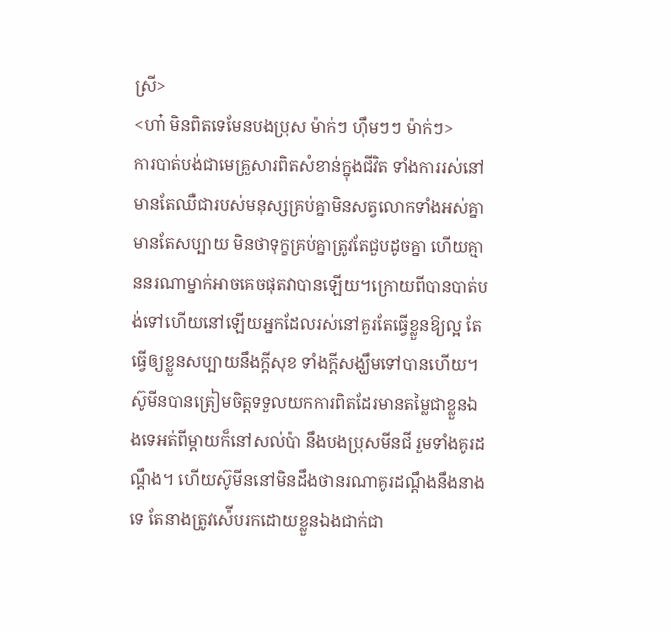ស្រី>
<ហា៎ មិនពិតទេមែនបងប្រុស ម៉ាក់ៗ ហ៊ឹមៗៗ ម៉ាក់ៗ>
ការបាត់បង់ជាមេគ្រួសារពិតសំខាន់ក្នុងជីវិត ទាំងការរស់នៅមានតែឈឺជារបស់មនុស្សគ្រប់គ្នាមិនសត្វលោកទាំងអស់គ្នា មានតែសប្បាយ មិនថាទុក្ខគ្រប់គ្នាត្រូវតែជួបដូចគ្នា ហើយគ្មាននរណាម្នាក់អាចគេចផុតវាបានឡើយ។ក្រោយពីបានបាត់បង់ទៅហើយនៅឡើយអ្នកដែលរស់នៅគួរតែធ្វើខ្លួនឱ្យល្អ តែធ្វើឲ្យខ្លួនសប្បាយនឹងក្តីសុខ ទាំងក្តីសង្ឃឹមទៅបានហើយ។ ស៊ូមីនបានត្រៀមចិត្តទទួលយកការពិតដែរមានតម្លៃជាខ្លួនឯងទេអត់ពីម្តាយក៏នៅសល់ប៉ា នឹងបងប្រុសមីនជី រួមទាំងគូរដណ្តឹង។ ហើយស៊ូមីននៅមិនដឹងថានរណាគូរដណ្តឹងនឹងនាងទេ តែនាងត្រូវស៉ើបរកដោយខ្លួនឯងជាក់ជា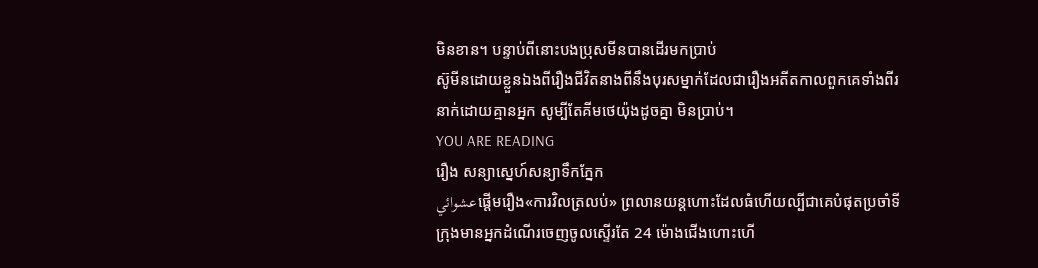មិនខាន។ បន្ទាប់ពីនោះបងប្រុសមីនបានដើរមកប្រាប់
ស៊ូមីនដោយខ្លួនឯងពីរឿងជីវិតនាងពីនឹងបុរសម្នាក់ដែលជារឿងអតីតកាលពួកគេទាំងពីរនាក់ដោយគ្មានអ្នក សូម្បីតែគីមថេយ៉ុងដូចគ្នា មិនប្រាប់។
YOU ARE READING
រឿង សន្យាស្នេហ៍សន្យាទឹកភ្នែក
عشوائيផ្តើមរឿង«ការវិលត្រលប់» ព្រលានយន្តហោះដែលធំហើយល្បីជាគេបំផុតប្រចាំទីក្រុងមានអ្នកដំណើរចេញចូលស្ទើរតែ 24 ម៉ោងជើងហោះហើ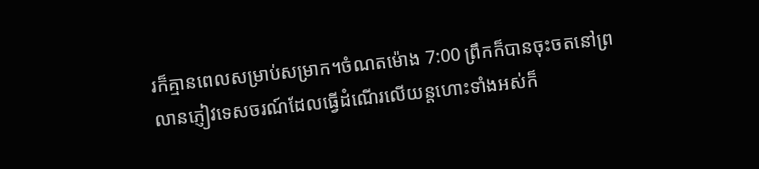រក៏គ្មានពេលសម្រាប់សម្រាក។ចំណតម៉ោង 7:00 ព្រឹកក៏បានចុះចតនៅព្រលានភ្ញៀវទេសចរណ៍ដែលធ្វើដំណើរលើយន្តហោះទាំងអស់ក៏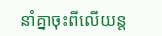នាំគ្នាចុះពីលើយន្ត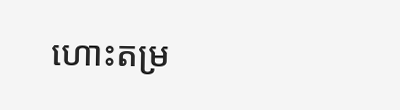ហោះតម្រ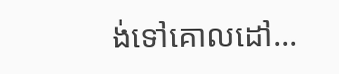ង់ទៅគោលដៅ...